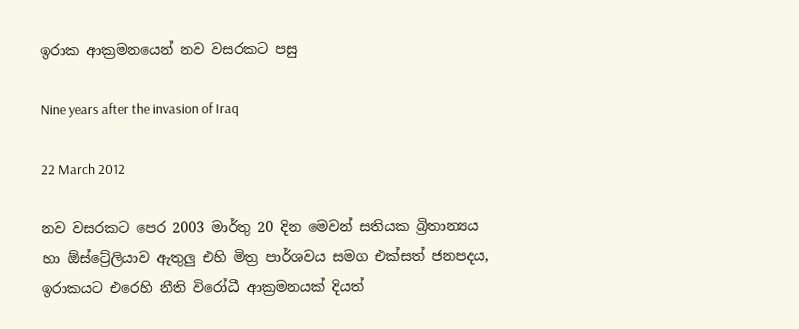ඉරාක ආක්‍රමනයෙන් නව වසරකට පසු

Nine years after the invasion of Iraq

22 March 2012

නව වසරකට පෙර 2003 මාර්තු 20 දින මෙවන් සතියක බ්‍රිතාන්‍යය හා ඕස්ට්‍රේලියාව ඇතුලු එහි මිත්‍ර පාර්ශවය සමග එක්සත් ජනපදය, ඉරාකයට එරෙහි නීති විරෝධී ආක්‍රමනයක් දියත්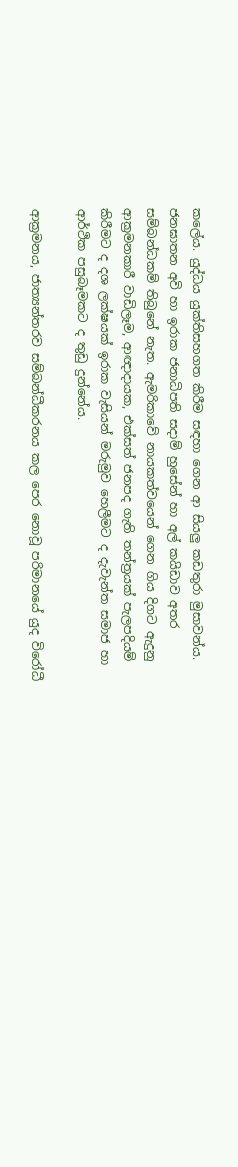කලේය. යුද්ධය යුක්තිසහගත කිරීම සඳහා ගෙන ආ සියලු කඩතුරා මුසාවන්ය. ජනඝාතන අවි හා ඉරාක ජනාධිපති සදාම් හුසේන් හා අල් කයිඩාව අතර සම්බන්ධකම් තිබුනේ නැත. ඇමරිකාවේ නායකත්වයෙන් ගෙන ගිය දිගට ඇදුනු ආක්‍රමනකාරී වාඩිලෑම, ආඥාදායක, එක්සත් ජනපද ගැති තන්ත්‍රයක් පැලපදියම් කිරීමට ද දශ ලක්ෂයක් ඉරාක වැසියන් මරුමුව හෙලීමට ද දැවැන්ත සමාජ හා ආර්ථික පසුබෑමකට ද තුඩු දුන්නේය.

ආක්‍රමනය, ජාත්‍යන්තරව සම්බන්ධීකරනය කල පෙර නොවූ පරිමානයේ යුද විරෝධී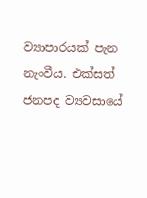ව්‍යාපාරයක් පැන නැංවීය. එක්සත් ජනපද ව්‍යවසායේ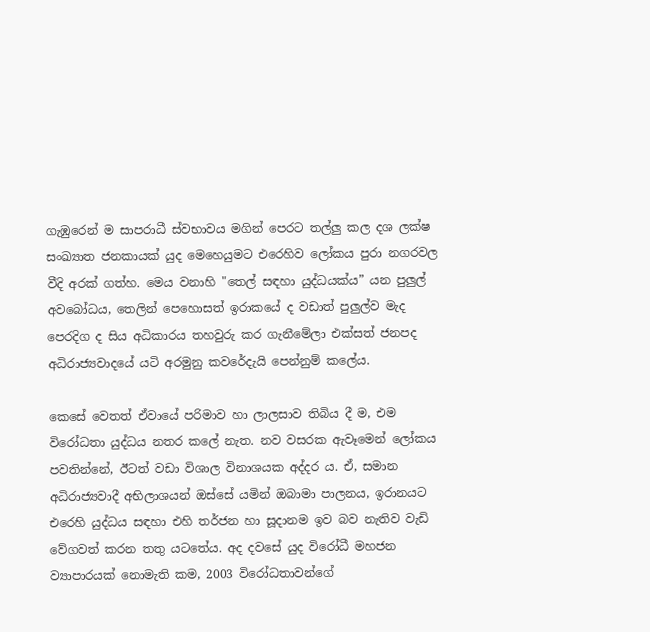ගැඹුරෙන් ම සාපරාධී ස්වභාවය මගින් පෙරට තල්ලු කල දශ ලක්ෂ සංඛ්‍යාත ජනකායක් යුද මෙහෙයුමට එරෙහිව ලෝකය පුරා නගරවල වීදි අරක් ගත්හ. මෙය වනාහි "තෙල් සඳහා යුද්ධයක්ය” යන පුලුල් අවබෝධය, තෙලින් පෙහොසත් ඉරාකයේ ද වඩාත් පුලුල්ව මැද පෙරදිග ද සිය අධිකාරය තහවුරු කර ගැනීමේලා එක්සත් ජනපද අධිරාජ්‍යවාදයේ යටි අරමුනු කවරේදැයි පෙන්නුම් කලේය.

කෙසේ වෙතත් ඒවායේ පරිමාව හා ලාලසාව තිබිය දී ම, එම විරෝධතා යුද්ධය නතර කලේ නැත. නව වසරක ඇවෑමෙන් ලෝකය පවතින්නේ, ඊටත් වඩා විශාල විනාශයක අද්දර ය. ඒ, සමාන අධිරාජ්‍යවාදී අභිලාශයන් ඔස්සේ යමින් ඔබාමා පාලනය, ඉරානයට එරෙහි යුද්ධය සඳහා එහි තර්ජන හා සූදානම ඉව බව නැතිව වැඩි වේගවත් කරන තතු යටතේය. අද දවසේ යුද විරෝධී මහජන ව්‍යාපාරයක් නොමැති කම, 2003 විරෝධතාවන්ගේ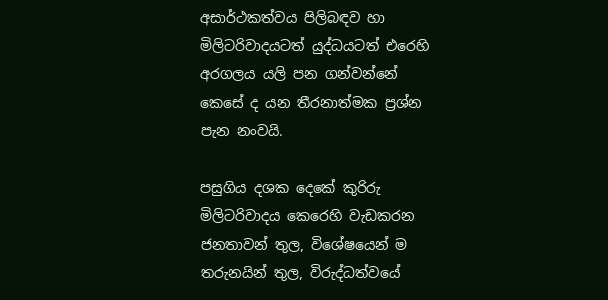අසාර්ථකත්වය පිලිබඳව හා මිලිටරිවාදයටත් යුද්ධයටත් එරෙහි අරගලය යලි පන ගන්වන්නේ කෙසේ ද යන තීරනාත්මක ප්‍රශ්න පැන නංවයි.

පසුගිය දශක දෙකේ කුරිරු මිලිටරිවාදය කෙරෙහි වැඩකරන ජනතාවන් තුල, විශේෂයෙන් ම තරුනයින් තුල, විරුද්ධත්වයේ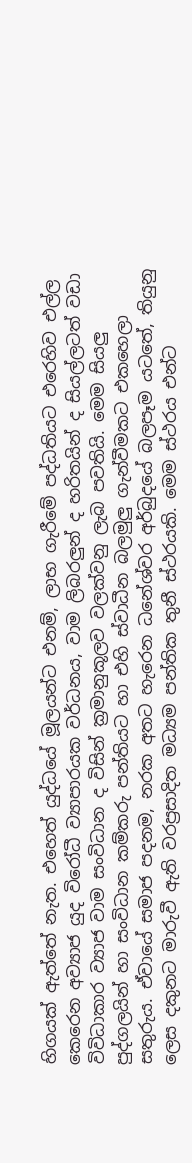හිගයක් ඇත්තේ නැත. එහෙත් යුද්ධයේ මූලයන්ට එනම්, ලාභ ගැරීමේ පද්ධතියට එරෙහිව එල්ල කෙරෙන අව්‍යාජ යුද විරෝධී ව්‍යාපාරයක වර්ධනය, වාම ලිබරලුන් ද හරිතයින් ද සියල්ලටත් වඩා විවිධාකාර ව්‍යාජ වාම සංවිධාන ද විසින් ක්‍රමානුකූලව වලක්වනු ලැබ පවතියි. මෙම සියලු පුද්ගලයින් හා සංවිධාන කම්කරු පන්තියට හා එහි ස්වාධීන බලමුලු ගැන්වීමකට එකහෙලා සතුරුය. ඒවායේ සමාජ පදනම, නරක අතට හැරෙන ධනේශ්වර අර්බුදයේ බලපෑම යටතේ, තියුනු ලෙස දකුනට මාරුවී ඇති වරප්‍රසාදිත මධ්‍යම පන්තික තුනී ස්ථරයකි. මෙම ස්ථරය එන්ට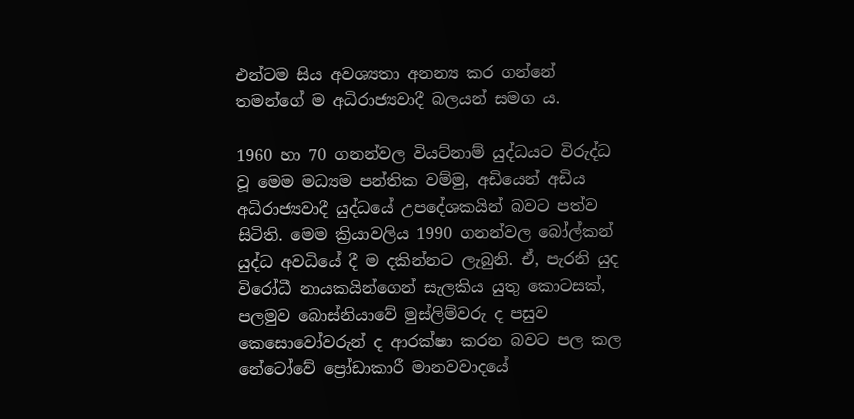එන්ටම සිය අවශ්‍යතා අනන්‍ය කර ගන්නේ තමන්ගේ ම අධිරාජ්‍යවාදී බලයන් සමග ය.

1960 හා 70 ගනන්වල වියට්නාම් යුද්ධයට විරුද්ධ වූ මෙම මධ්‍යම පන්තික වම්මු, අඩියෙන් අඩිය අධිරාජ්‍යවාදී යුද්ධයේ උපදේශකයින් බවට පත්ව සිටිති. මෙම ක්‍රියාවලිය 1990 ගනන්වල බෝල්කන් යුද්ධ අවධියේ දී ම දකින්නට ලැබුනි. ඒ, පැරනි යුද විරෝධී නායකයින්ගෙන් සැලකිය යුතු කොටසක්, පලමුව බොස්නියාවේ මුස්ලිම්වරු ද පසුව කෙසොවෝවරුන් ද ආරක්ෂා කරන බවට පල කල නේටෝවේ ප්‍රෝඩාකාරී මානවවාදයේ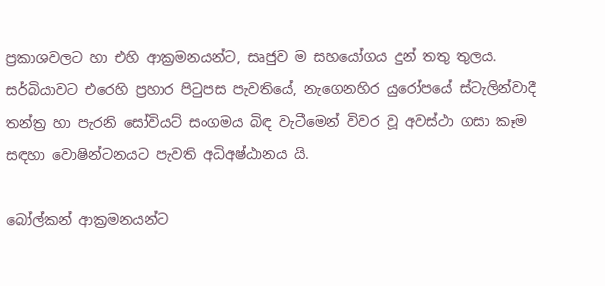ප්‍රකාශවලට හා එහි ආක්‍රමනයන්ට, සෘජුව ම සහයෝගය දුන් තතු තුලය. සර්බියාවට එරෙහි ප්‍රහාර පිටුපස පැවතියේ, නැගෙනහිර යුරෝපයේ ස්ටැලින්වාදී තන්ත්‍ර හා පැරනි සෝවියට් සංගමය බිඳ වැටීමෙන් විවර වූ අවස්ථා ගසා කෑම සඳහා වොෂින්ටනයට පැවති අධිඅෂ්ඨානය යි.

බෝල්කන් ආක්‍රමනයන්ට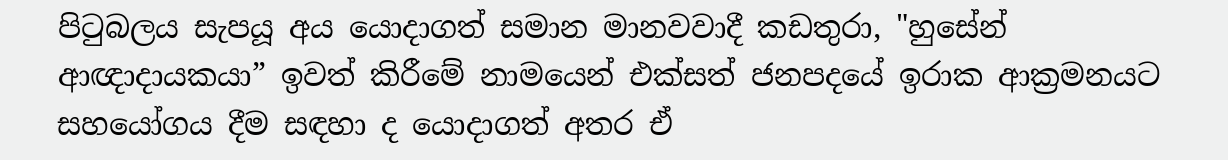පිටුබලය සැපයූ අය යොදාගත් සමාන මානවවාදී කඩතුරා, "හුසේන් ආඥාදායකයා” ඉවත් කිරීමේ නාමයෙන් එක්සත් ජනපදයේ ඉරාක ආක්‍රමනයට සහයෝගය දීම සඳහා ද යොදාගත් අතර ඒ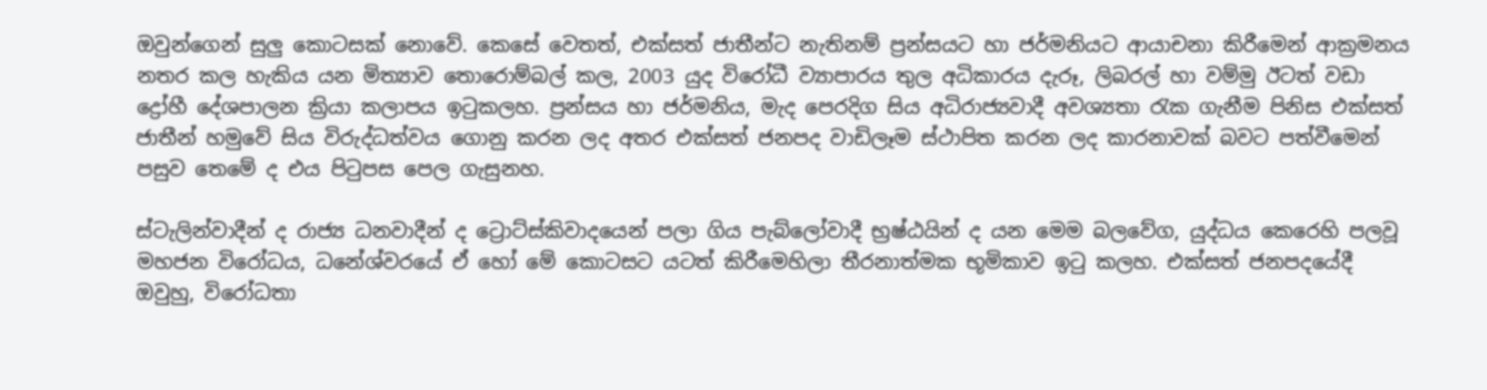ඔවුන්ගෙන් සුලු කොටසක් නොවේ. කෙසේ වෙතත්, එක්සත් ජාතීන්ට නැතිනම් ප්‍රන්සයට හා ජර්මනියට ආයාචනා කිරීමෙන් ආක්‍රමනය නතර කල හැකිය යන මිත්‍යාව තොරොම්බල් කල, 2003 යුද විරෝධී ව්‍යාපාරය තුල අධිකාරය දැරූ, ලිබරල් හා වම්මු ඊටත් වඩා ද්‍රෝහී දේශපාලන ක්‍රියා කලාපය ඉටුකලහ. ප්‍රන්සය හා ජර්මනිය, මැද පෙරදිග සිය අධිරාජ්‍යවාදී අවශ්‍යතා රැක ගැනීම පිනිස එක්සත් ජාතීන් හමුවේ සිය විරුද්ධත්වය ගොනු කරන ලද අතර එක්සත් ජනපද වාඩිලෑම ස්ථාපිත කරන ලද කාරනාවක් බවට පත්වීමෙන් පසුව තෙමේ ද එය පිටුපස පෙල ගැසුනහ.

ස්ටැලින්වාදීන් ද රාජ්‍ය ධනවාදීන් ද ට්‍රොට්ස්කිවාදයෙන් පලා ගිය පැබ්ලෝවාදී භ්‍රෂ්ඨයින් ද යන මෙම බලවේග, යුද්ධය කෙරෙහි පලවූ මහජන විරෝධය, ධනේශ්වරයේ ඒ හෝ මේ කොටසට යටත් කිරීමෙහිලා තීරනාත්මක භූමිකාව ඉටු කලහ. එක්සත් ජනපදයේදී ඔවුහු, විරෝධතා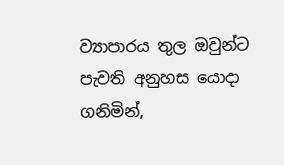ව්‍යාපාරය තුල ඔවුන්ට පැවති අනුහස යොදා ගනිමින්,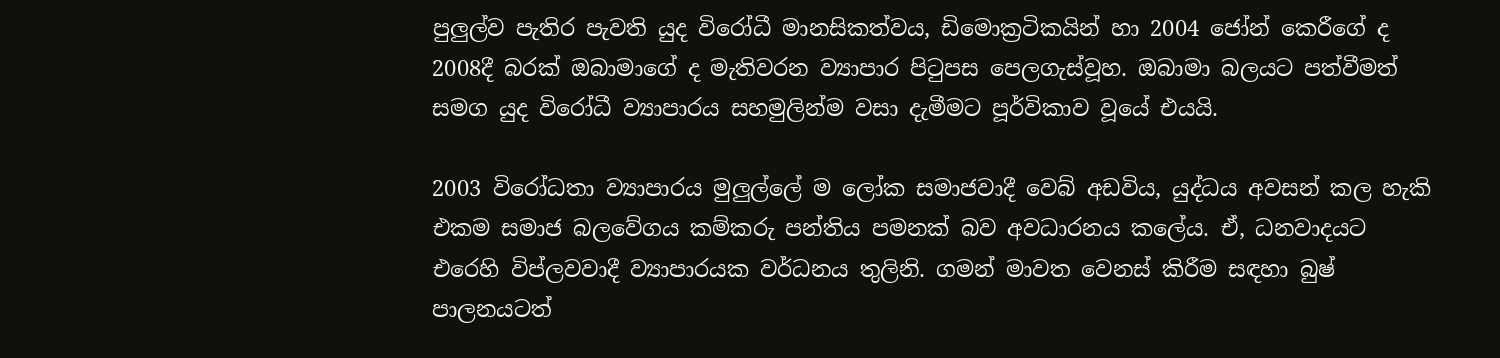පුලුල්ව පැතිර පැවති යුද විරෝධී මානසිකත්වය, ඩිමොක්‍රටිකයින් හා 2004 ජෝන් කෙරීගේ ද 2008දී බරක් ඔබාමාගේ ද මැතිවරන ව්‍යාපාර පිටුපස පෙලගැස්වූහ. ඔබාමා බලයට පත්වීමත් සමග යුද විරෝධී ව්‍යාපාරය සහමුලින්ම වසා දැමීමට පූර්විකාව වූයේ එයයි.

2003 විරෝධතා ව්‍යාපාරය මුලුල්ලේ ම ලෝක සමාජවාදී වෙබ් අඩවිය, යුද්ධය අවසන් කල හැකි එකම සමාජ බලවේගය කම්කරු පන්තිය පමනක් බව අවධාරනය කලේය. ඒ, ධනවාදයට එරෙහි විප්ලවවාදී ව්‍යාපාරයක වර්ධනය තුලිනි. ගමන් මාවත වෙනස් කිරීම සඳහා බුෂ් පාලනයටත්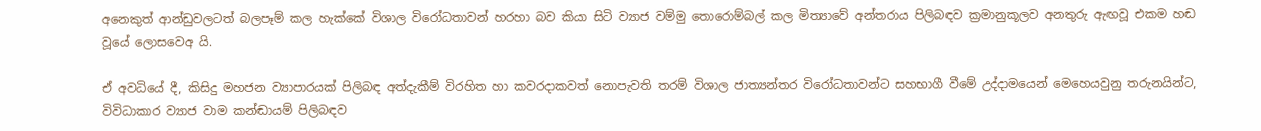අනෙකුත් ආන්ඩුවලටත් බලපෑම් කල හැක්කේ විශාල විරෝධතාවන් හරහා බව කියා සිටි ව්‍යාජ වම්මු තොරොම්බල් කල මිත්‍යාවේ අන්තරාය පිලිබඳව ක්‍රමානුකූලව අනතුරු ඇඟවූ එකම හඬ වූයේ ලොසවෙඅ යි.

ඒ අවධියේ දී, කිසිදු මහජන ව්‍යාපාරයක් පිලිබඳ අත්දැකීම් විරහිත හා කවරදාකවත් නොපැවති තරම් විශාල ජාත්‍යන්තර විරෝධතාවන්ට සහභාගී වීමේ උද්දාමයෙන් මෙහෙයවුනු තරුනයින්ට, විවිධාකාර ව්‍යාජ වාම කන්ඬායම් පිලිබඳව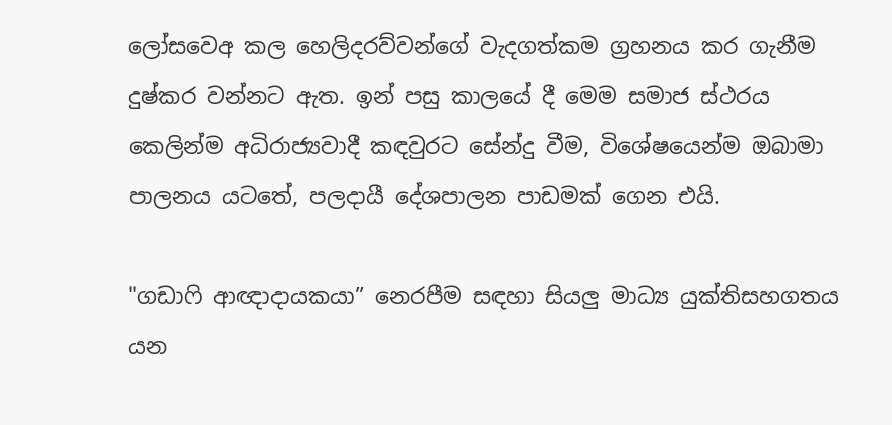ලෝසවෙඅ කල හෙලිදරව්වන්ගේ වැදගත්කම ග්‍රහනය කර ගැනීම දුෂ්කර වන්නට ඇත. ඉන් පසු කාලයේ දී මෙම සමාජ ස්ථරය කෙලින්ම අධිරාජ්‍යවාදී කඳවුරට සේන්දු වීම, විශේෂයෙන්ම ඔබාමා පාලනය යටතේ, පලදායී දේශපාලන පාඩමක් ගෙන එයි.

"ගඩාෆි ආඥාදායකයා” නෙරපීම සඳහා සියලු මාධ්‍ය යුක්තිසහගතය යන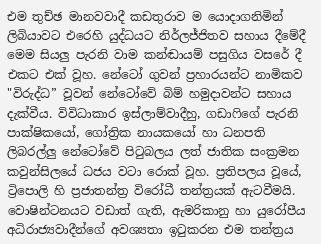එම තුච්ඡ මානවවාදී කඩතුරාව ම යොදාගනිමින් ලිබියාවට එරෙහි යුද්ධයට නිර්ලජ්ජිතව සහාය දීමේදී මෙම සියලු පැරනි වාම කන්ඬායම් පසුගිය වසරේ දී එකට එක් වූහ. නේටෝ ගුවන් ප්‍රහාරයන්ට නාමිකව "විරුද්ධ” වූවන් නේටෝවේ බිම් හමුදාවන්ට සහාය දැක්වීය. විවිධාකාර ඉස්ලාම්වාදීහු, ගඩාෆිගේ පැරනි පාක්ෂිකයෝ, ගෝත්‍රික නායකයෝ හා ධනපති ලිබරල්ලු නේටෝවේ පිටුබලය ලත් ජාතික සංක්‍රමන කවුන්සිලයේ ධජය වටා රොක් වූහ. ප්‍රතිපලය වූයේ, ට්‍රිපොලි හි ප්‍රජාතන්ත්‍ර විරෝධී තන්ත්‍රයක් ඇටවීමයි. වොෂින්ටනයට වඩාත් ගැති, ඇමරිකානු හා යුරෝපීය අධිරාජ්‍යවාදීන්ගේ අවශ්‍යතා ඉටුකරන එම තන්ත්‍රය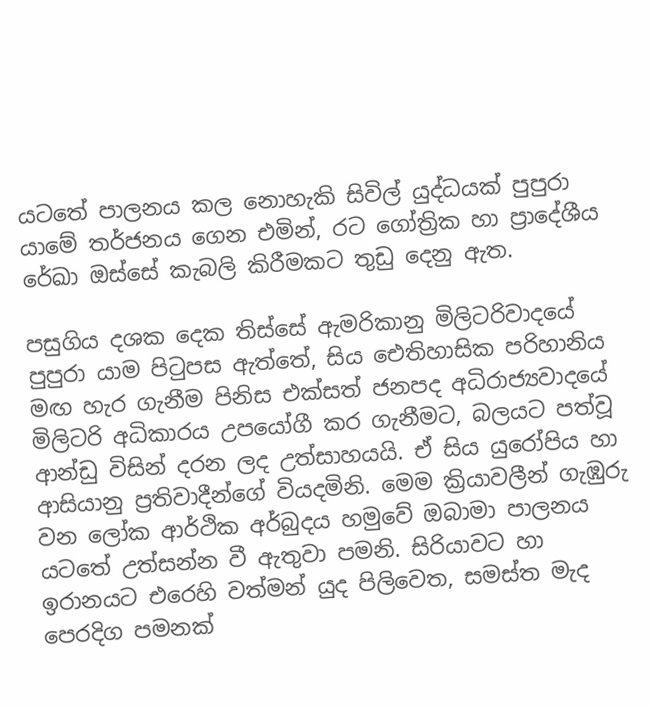යටතේ පාලනය කල නොහැකි සිවිල් යුද්ධයක් පුපුරා යාමේ තර්ජනය ගෙන එමින්, රට ගෝත්‍රික හා ප්‍රාදේශීය රේඛා ඔස්සේ කැබලි කිරීමකට තුඩු දෙනු ඇත.

පසුගිය දශක දෙක තිස්සේ ඇමරිකානු මිලිටරිවාදයේ පුපුරා යාම පිටුපස ඇත්තේ, සිය ඓතිහාසික පරිහානිය මඟ හැර ගැනීම පිනිස එක්සත් ජනපද අධිරාජ්‍යවාදයේ මිලිටරි අධිකාරය උපයෝගී කර ගැනීමට, බලයට පත්වූ ආන්ඩු විසින් දරන ලද උත්සාහයයි. ඒ සිය යුරෝපිය හා ආසියානු ප්‍රතිවාදීන්ගේ වියදමිනි. මෙම ක්‍රියාවලීන් ගැඹුරු වන ලෝක ආර්ථික අර්බුදය හමුවේ ඔබාමා පාලනය යටතේ උත්සන්න වී ඇතුවා පමනි. සිරියාවට හා ඉරානයට එරෙහි වත්මන් යුද පිලිවෙත, සමස්ත මැද පෙරදිග පමනක්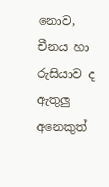නොව, චීනය හා රුසියාව ද ඇතුලු අනෙකුත්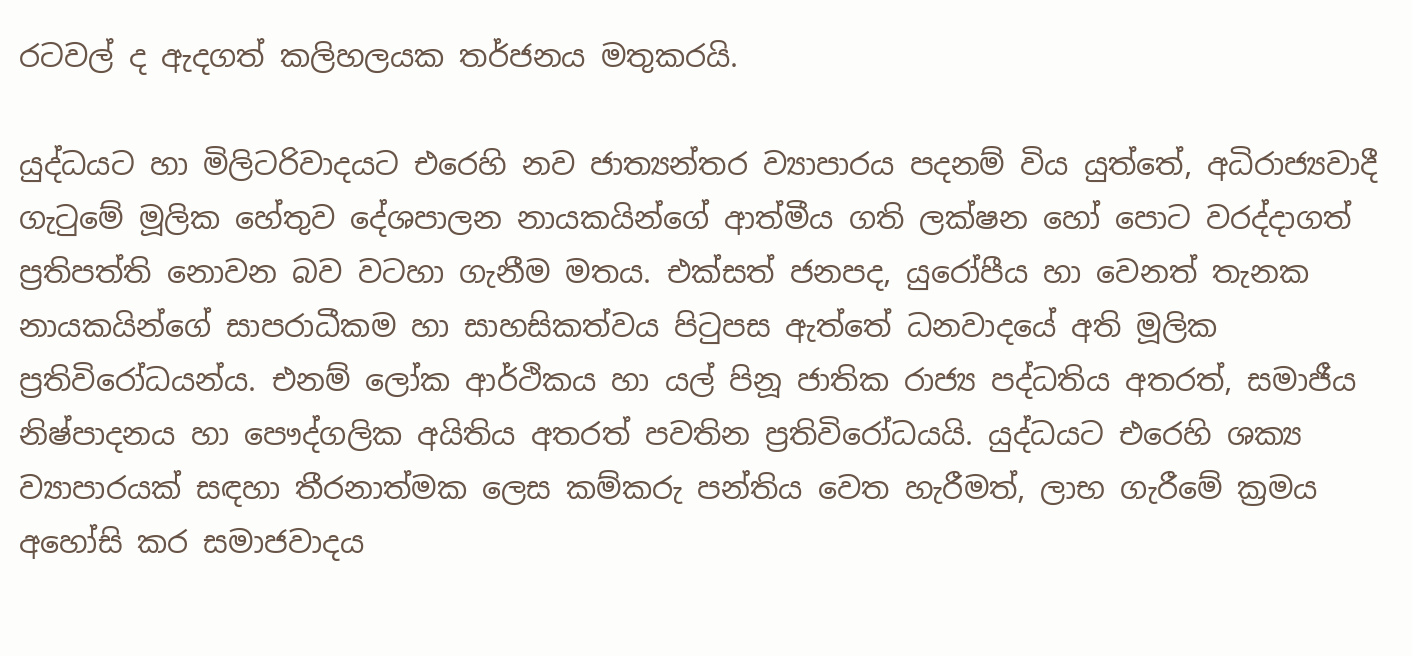රටවල් ද ඇදගත් කලිහලයක තර්ජනය මතුකරයි.

යුද්ධයට හා මිලිටරිවාදයට එරෙහි නව ජාත්‍යන්තර ව්‍යාපාරය පදනම් විය යුත්තේ, අධිරාජ්‍යවාදී ගැටුමේ මූලික හේතුව දේශපාලන නායකයින්ගේ ආත්මීය ගති ලක්ෂන හෝ පොට වරද්දාගත් ප්‍රතිපත්ති නොවන බව වටහා ගැනීම මතය. එක්සත් ජනපද, යුරෝපීය හා වෙනත් තැනක නායකයින්ගේ සාපරාධීකම හා සාහසිකත්වය පිටුපස ඇත්තේ ධනවාදයේ අති මූලික ප්‍රතිවිරෝධයන්ය. එනම් ලෝක ආර්ථිකය හා යල් පිනූ ජාතික රාජ්‍ය පද්ධතිය අතරත්, සමාජීය නිෂ්පාදනය හා පෞද්ගලික අයිතිය අතරත් පවතින ප්‍රතිවිරෝධයයි. යුද්ධයට එරෙහි ශක්‍ය ව්‍යාපාරයක් සඳහා තීරනාත්මක ලෙස කම්කරු පන්තිය වෙත හැරීමත්, ලාභ ගැරීමේ ක්‍රමය අහෝසි කර සමාජවාදය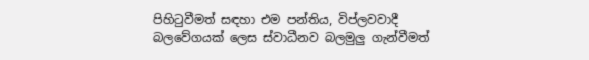පිහිටුවීමත් සඳහා එම පන්තිය, විප්ලවවාදී බලවේගයක් ලෙස ස්වාධීනව බලමුලු ගැන්වීමත්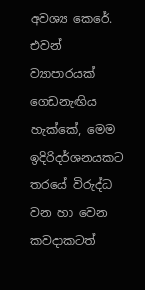අවශ්‍ය කෙරේ. එවන් ව්‍යාපාරයක් ගෙඩනැඟිය හැක්කේ, මෙම ඉදිරිදර්ශනයකට තරයේ විරුද්ධ වන හා වෙන කවදාකටත්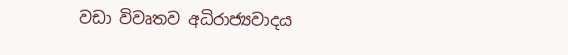වඩා විවෘතව අධිරාජ්‍යවාදය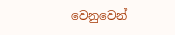වෙනුවෙන්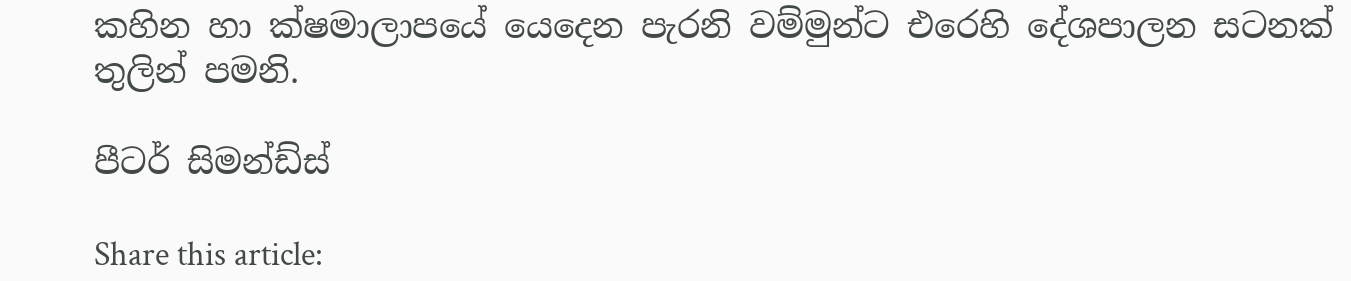කහින හා ක්ෂමාලාපයේ යෙදෙන පැරනි වම්මුන්ට එරෙහි දේශපාලන සටනක් තුලින් පමනි.

පීටර් සිමන්ඩ්ස්

Share this article: